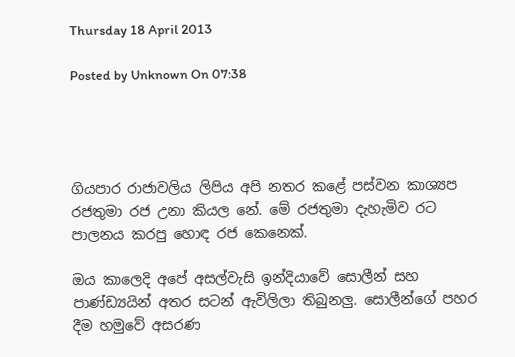Thursday 18 April 2013

Posted by Unknown On 07:38




ගියපාර රාජාවලිය ලිපිය අපි නතර කළේ පස්වන කාශ්‍යප රජතුමා රජ උනා කියල නේ. මේ රජතුමා දැහැමිව රට පාලනය කරපු හොඳ රජ කෙනෙක්.

ඔය කාලෙදි අපේ අසල්වැසි ඉන්දියාවේ සොලීන් සහ පාණ්ඩ්‍යයින් අතර සටන් ඇවිලිලා තිබුනලු. සොලීන්ගේ පහර දීම හමුවේ අසරණ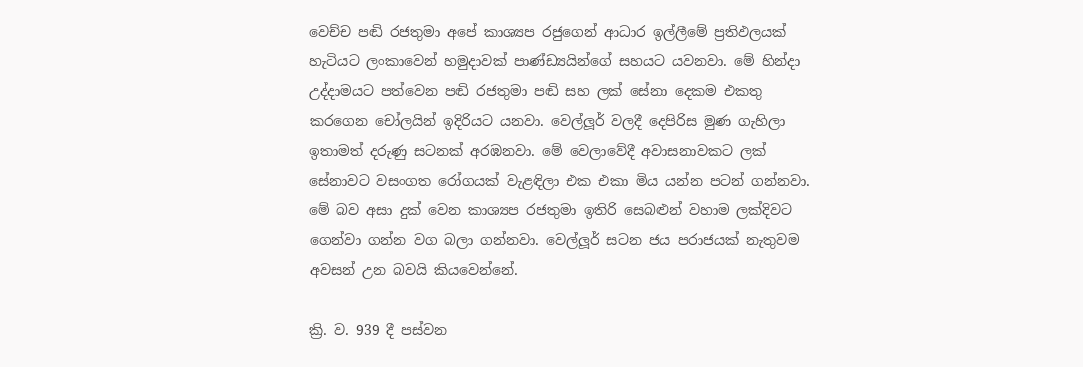වෙච්ච පඬි රජතුමා අපේ කාශ්‍යප රජුගෙන් ආධාර ඉල්ලීමේ ප්‍රතිඵලයක් හැටියට ලංකාවෙන් හමුදාවක් පාණ්ඩ්‍යයින්ගේ සහයට යවනවා. මේ හින්දා උද්දාමයට පත්වෙන පඬි රජතුමා පඬි සහ ලක් සේනා දෙකම එකතු කරගෙන චෝලයින් ඉදිරියට යනවා. වෙල්ලූර් වලදී දෙපිරිස මුණ ගැහිලා ඉතාමත් දරුණු සටනක් අරඹනවා. මේ වෙලාවේදී අවාසනාවකට ලක් සේනාවට වසංගත රෝගයක් වැළඳිලා එක එකා මිය යන්න පටන් ගන්නවා. මේ බව අසා දුක් වෙන කාශ්‍යප රජතුමා ඉතිරි සෙබළුන් වහාම ලක්දිවට ගෙන්වා ගන්න වග බලා ගන්නවා. වෙල්ලූර් සටන ජය පරාජයක් නැතුවම අවසන් උන බවයි කියවෙන්නේ.

ක්‍රි. ව. 939 දී පස්වන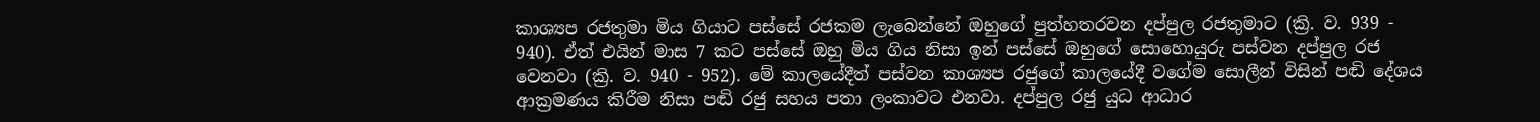කාශ්‍යප රජතුමා මිය ගියාට පස්සේ රජකම ලැබෙන්නේ ඔහුගේ පුත්හතරවන දප්පුල රජතුමාට (ක්‍රි. ව. 939 - 940). ඒත් එයින් මාස 7 කට පස්සේ ඔහු මිය ගිය නිසා ඉන් පස්සේ ඔහුගේ සොහොයුරු පස්වන දප්පුල රජ වෙනවා (ක්‍රි. ව. 940 - 952). මේ කාලයේදීත් පස්වන කාශ්‍යප රජුගේ කාලයේදී වගේම සොලීන් විසින් පඬි දේශය ආක්‍රමණය කිරීම නිසා පඬි රජු සහය පතා ලංකාවට එනවා. දප්පුල රජු යුධ ආධාර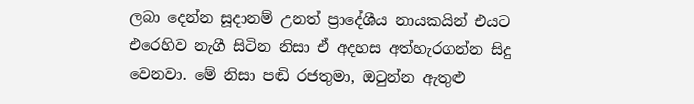ලබා දෙන්න සූදානම් උනත් ප්‍රාදේශීය නායකයින් එයට එරෙහිව නැගී සිටින නිසා ඒ අදහස අත්හැරගන්න සිදු වෙනවා. මේ නිසා පඬි රජතුමා, ඔටුන්න ඇතුළු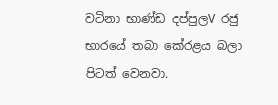වටිනා භාණ්ඩ දප්පුලV රජු භාරයේ තබා කේරළය බලා පිටත් වෙනවා.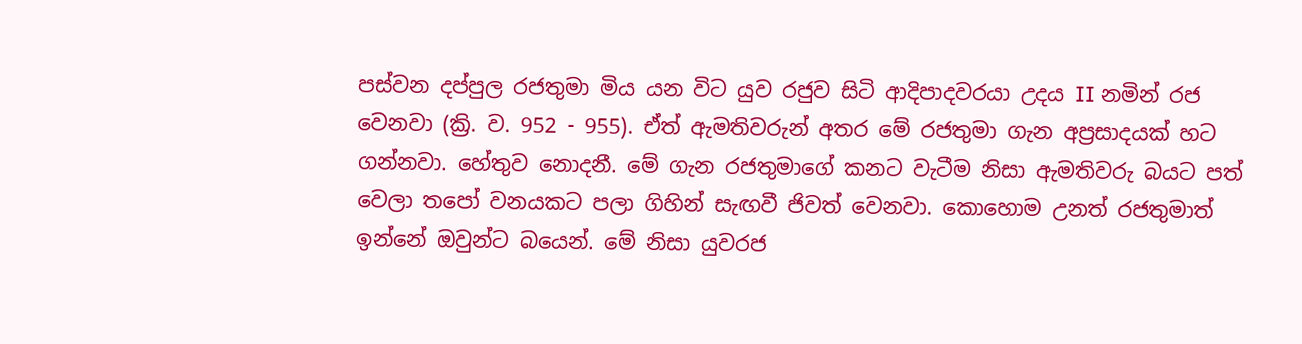පස්වන දප්පුල රජතුමා මිය යන විට යුව රජුව සිටි ආදිපාදවරයා උදය II නමින් රජ වෙනවා (ක්‍රි. ව. 952 - 955). ඒත් ඇමතිවරුන් අතර මේ රජතුමා ගැන අප්‍රසාදයක් හට ගන්නවා. හේතුව නොදනී. මේ ගැන රජතුමාගේ කනට වැටීම නිසා ඇමතිවරු බයට පත් වෙලා තපෝ වනයකට පලා ගිහින් සැඟවී ජිවත් වෙනවා. කොහොම උනත් රජතුමාත් ඉන්නේ ඔවුන්ට බයෙන්. මේ නිසා යුවරජ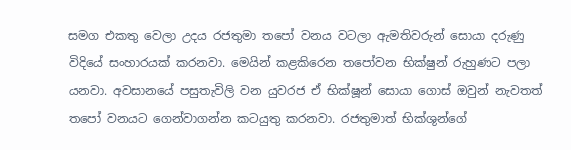සමග එකතු වෙලා උදය රජතුමා තපෝ වනය වටලා ඇමතිවරුන් සොයා දරුණු විදියේ සංහාරයක් කරනවා. මෙයින් කළකිරෙන තපෝවන භික්ෂුන් රුහුණට පලා යනවා. අවසානයේ පසුතැවිලි වන යුවරජ ඒ භික්ෂූන් සොයා ගොස් ඔවුන් නැවතත් තපෝ වනයට ගෙන්වාගන්න කටයුතු කරනවා. රජතුමාත් භික්ශුන්ගේ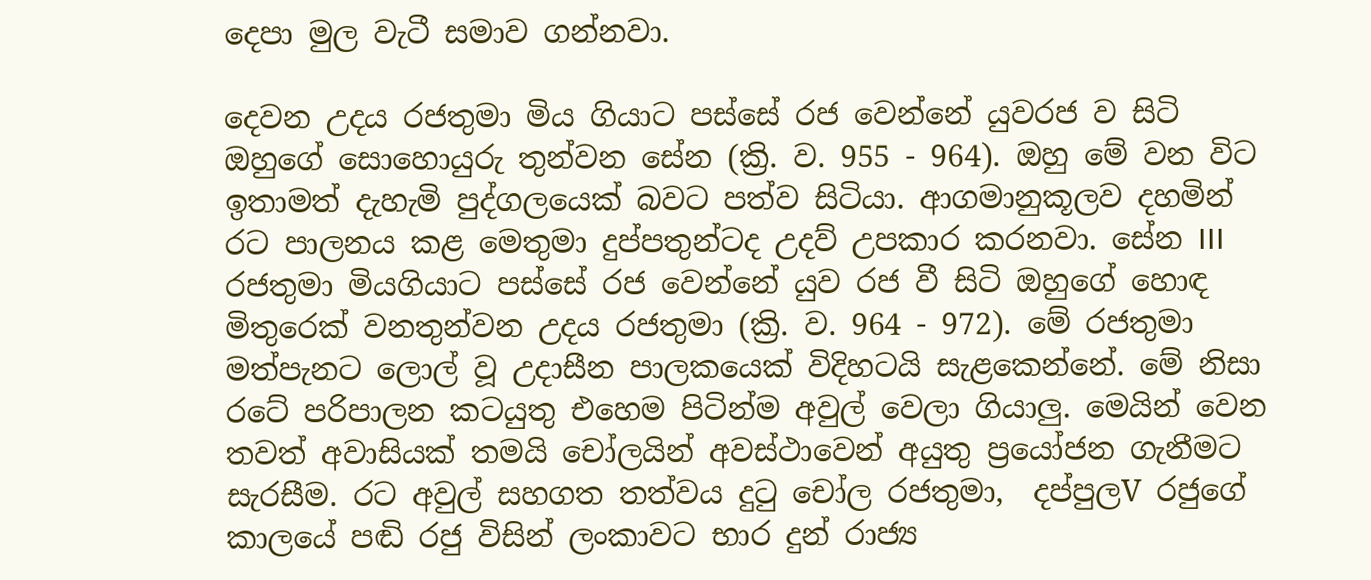දෙපා මුල වැටී සමාව ගන්නවා.

දෙවන උදය රජතුමා මිය ගියාට පස්සේ රජ වෙන්නේ යුවරජ ව සිටි ඔහුගේ සොහොයුරු තුන්වන සේන (ක්‍රි. ව. 955 - 964). ඔහු මේ වන විට ඉතාමත් දැහැමි පුද්ගලයෙක් බවට පත්ව සිටියා. ආගමානුකූලව දහමින් රට පාලනය කළ මෙතුමා දුප්පතුන්ටද උදව් උපකාර කරනවා. සේන III රජතුමා මියගියාට පස්සේ රජ වෙන්නේ යුව රජ වී සිටි ඔහුගේ හොඳ මිතුරෙක් වනතුන්වන උදය රජතුමා (ක්‍රි. ව. 964 - 972). මේ රජතුමා මත්පැනට ලොල් වූ උදාසීන පාලකයෙක් විදිහටයි සැළකෙන්නේ. මේ නිසා රටේ පරිපාලන කටයුතු එහෙම පිටින්ම අවුල් වෙලා ගියාලු. මෙයින් වෙන තවත් අවාසියක් තමයි චෝලයින් අවස්ථාවෙන් අයුතු ප්‍රයෝජන ගැනීමට සැරසීම. රට අවුල් සහගත තත්වය දුටු චෝල රජතුමා,  දප්පුලV රජුගේ කාලයේ පඬි රජු විසින් ලංකාවට භාර දුන් රාජ්‍ය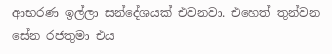ආභරණ ඉල්ලා සන්දේශයක් එවනවා. එහෙත් තුන්වන සේන රජතුමා එය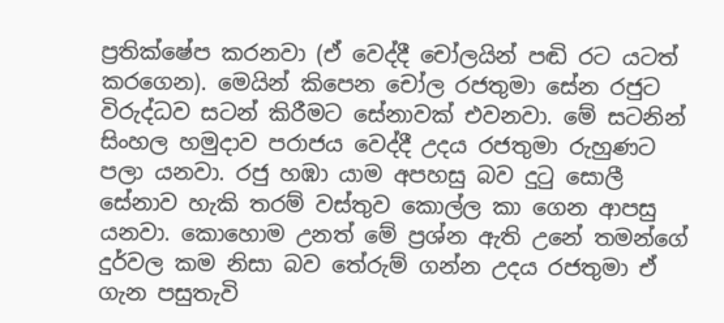ප්‍රතික්ෂේප කරනවා (ඒ වෙද්දී චෝලයින් පඬි රට යටත් කරගෙන). මෙයින් කිපෙන චෝල රජතුමා සේන රජුට විරුද්ධව සටන් කිරීමට සේනාවක් එවනවා. මේ සටනින් සිංහල හමුදාව පරාජය වෙද්දී උදය රජතුමා රුහුණට පලා යනවා. රජු හඹා යාම අපහසු බව දුටු සොලී සේනාව හැකි තරම් වස්තුව කොල්ල කා ගෙන ආපසු යනවා. කොහොම උනත් මේ ප්‍රශ්න ඇති උනේ තමන්ගේ දුර්වල කම නිසා බව තේරුම් ගන්න උදය රජතුමා ඒ ගැන පසුතැවි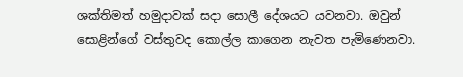ශක්තිමත් හමුදාවක් සදා සොලී දේශයට යවනවා. ඔවුන් සොළින්ගේ වස්තුවද කොල්ල කාගෙන නැවත පැමිණෙනවා.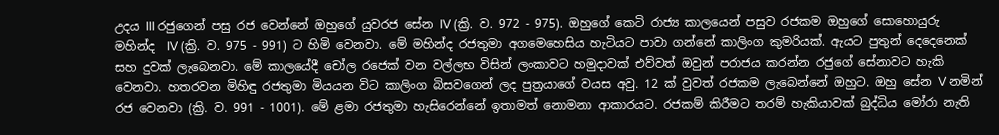උදය III රජුගෙන් පසු රජ වෙන්නේ ඔහුගේ යුවරජ සේන IV (ක්‍රි. ව. 972 - 975). ඔහුගේ කෙටි රාජ්‍ය කාලයෙන් පසුව රජකම ඔහුගේ සොහොයුරු මහින්ද  IV (ක්‍රි. ව. 975 - 991) ට හිමි වෙනවා. මේ මහින්ද රජතුමා අගමෙහෙසිය හැටියට පාවා ගන්නේ කාලිංග කුමරියක්. ඇයට පුතුන් දෙදෙනෙක් සහ දුවක් ලැබෙනවා. මේ කාලයේදී චෝල රජෙක් වන වල්ලභ විසින් ලංකාවට හමුදාවක් එව්වත් ඔවුන් පරාජය කරන්න රජුගේ සේනාවට හැකි වෙනවා. හතරවන මිහිඳු රජතුමා මියයන විට කාලිංග බිසවගෙන් ලද පුත්‍රයාගේ වයස අවු. 12 ක් වුවත් රජකම ලැබෙන්නේ ඔහුට. ඔහු සේන V නමින් රජ වෙනවා (ක්‍රි. ව. 991 - 1001). මේ ළමා රජතුමා හැසිරෙන්නේ ඉතාමත් නොමනා ආකාරයට. රජකම් කිරීමට තරම් හැකියාවක් බුද්ධිය මෝරා නැති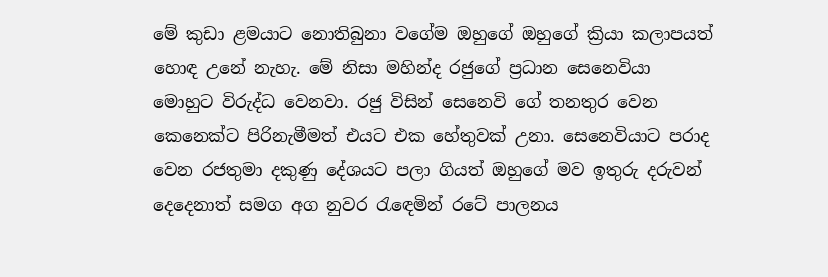මේ කුඩා ළමයාට නොතිබුනා වගේම ඔහුගේ ඔහුගේ ක්‍රියා කලාපයත් හොඳ උනේ නැහැ. මේ නිසා මහින්ද රජුගේ ප්‍රධාන සෙනෙවියා මොහුට විරුද්ධ වෙනවා. රජු විසින් සෙනෙවි ගේ තනතුර වෙන කෙනෙක්ට පිරිනැමීමත් එයට එක හේතුවක් උනා. සෙනෙවියාට පරාද වෙන රජතුමා දකුණු දේශයට පලා ගියත් ඔහුගේ මව ඉතුරු දරුවන් දෙදෙනාත් සමග අග නුවර රැඳෙමින් රටේ පාලනය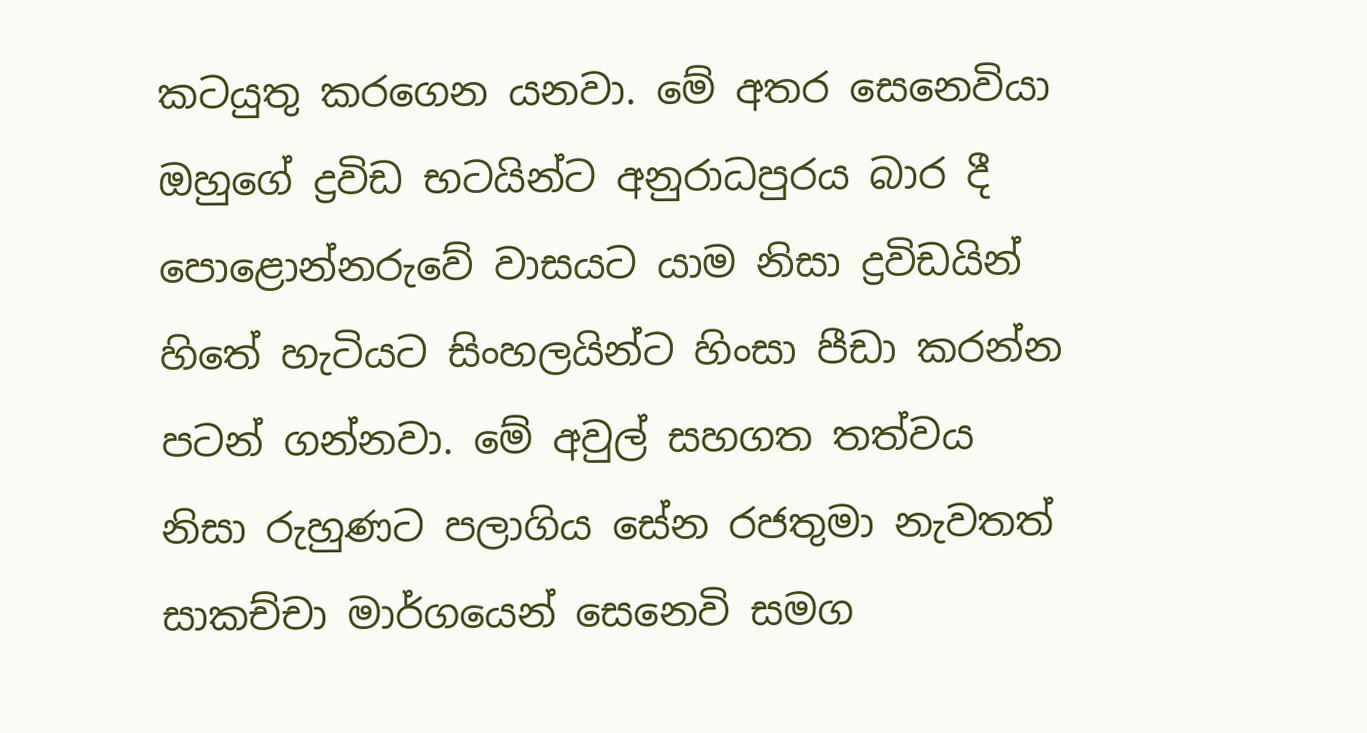කටයුතු කරගෙන යනවා. මේ අතර සෙනෙවියා ඔහුගේ ද්‍රවිඩ භටයින්ට අනුරාධපුරය බාර දී පොළොන්නරුවේ වාසයට යාම නිසා ද්‍රවිඩයින් හිතේ හැටියට සිංහලයින්ට හිංසා පීඩා කරන්න පටන් ගන්නවා. මේ අවුල් සහගත තත්වය නිසා රුහුණට පලාගිය සේන රජතුමා නැවතත් සාකච්චා මාර්ගයෙන් සෙනෙවි සමග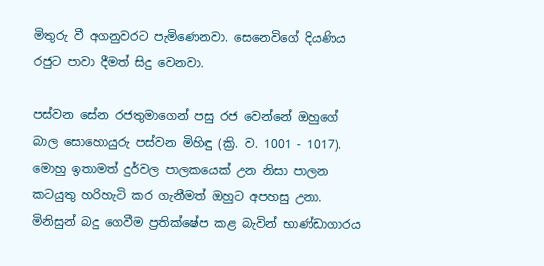මිතුරු වී අගනුවරට පැමිණෙනවා. සෙනෙවිගේ දියණිය රජුට පාවා දීමත් සිදු වෙනවා.

පස්වන සේන රජතුමාගෙන් පසු රජ වෙන්නේ ඔහුගේ බාල සොහොයුරු පස්වන මිහිඳු (ක්‍රි. ව. 1001 - 1017). මොහු ඉතාමත් දුර්වල පාලකයෙක් උන නිසා පාලන කටයුතු හරිහැටි කර ගැනීමත් ඔහුට අපහසු උනා. මිනිසුන් බදු ගෙවීම ප්‍රතික්ෂේප කළ බැවින් භාණ්ඩාගාරය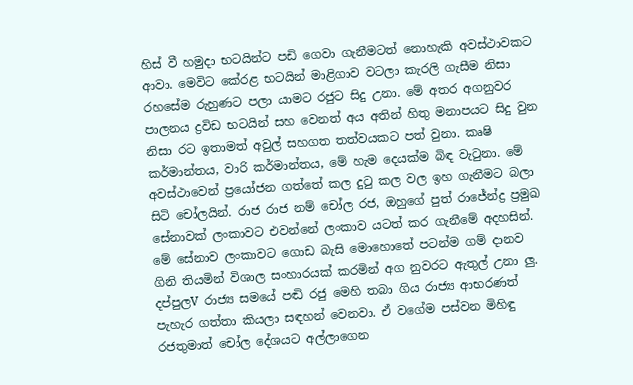හිස් වී හමුදා භටයින්ට පඩි ගෙවා ගැනීමටත් නොහැකි අවස්ථාවකට ආවා. මෙවිට කේරළ භටයින් මාළිගාව වටලා කැරලි ගැසීම නිසා රහසේම රුහුණට පලා යාමට රජුට සිදු උනා. මේ අතර අගනුවර පාලනය ද්‍රවිඩ භටයින් සහ වෙනත් අය අතින් හිතු මනාපයට සිදු වුන නිසා රට ඉතාමත් අවුල් සහගත තත්වයකට පත් වුනා. කෘෂි කර්මාන්තය, වාරි කර්මාන්තය, මේ හැම දෙයක්ම බිඳ වැටුනා. මේ අවස්ථාවෙන් ප්‍රයෝජන ගත්තේ කල දුටු කල වල ඉහ ගැනීමට බලා සිටි චෝලයින්. රාජ රාජ නම් චෝල රජ, ඔහුගේ පුත් රාජේන්ද්‍ර ප්‍රමුඛ සේනාවක් ලංකාවට එවන්නේ ලංකාව යටත් කර ගැනීමේ අදහසින්. මේ සේනාව ලංකාවට ගොඩ බැසි මොහොතේ පටන්ම ගම් දානව ගිනි තියමින් විශාල සංහාරයක් කරමින් අග නුවරට ඇතුල් උනා ලු. දප්පුලV රාජ්‍ය සමයේ පඬි රජු මෙහි තබා ගිය රාජ්‍ය ආභරණත් පැහැර ගත්තා කියලා සඳහන් වෙනවා. ඒ වගේම පස්වන මිහිඳු රජතුමාත් චෝල දේශයට අල්ලාගෙන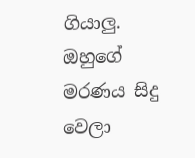ගියාලු. ඔහුගේ මරණය සිදු වෙලා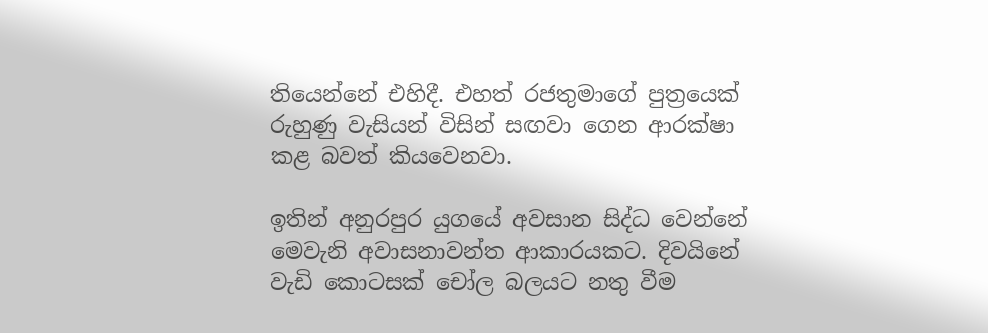තියෙන්නේ එහිදී. එහත් රජතුමාගේ පුත්‍රයෙක් රුහුණු වැසියන් විසින් සඟවා ගෙන ආරක්ෂා කළ බවත් කියවෙනවා.

ඉතින් අනුරපුර යුගයේ අවසාන සිද්ධ වෙන්නේ මෙවැනි අවාසනාවන්ත ආකාරයකට. දිවයිනේ වැඩි කොටසක් චෝල බලයට නතු වීම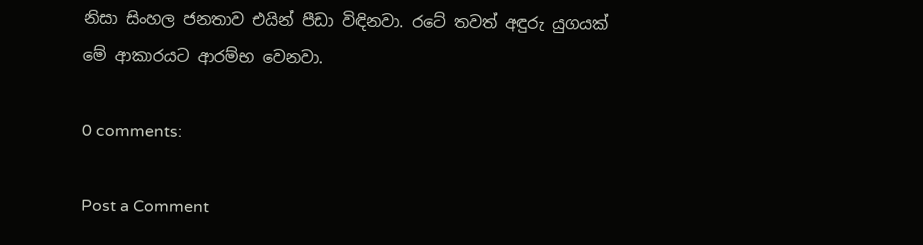නිසා සිංහල ජනතාව එයින් පීඩා විඳිනවා. රටේ තවත් අඳුරු යුගයක් මේ ආකාරයට ආරම්භ වෙනවා.

0 comments:

Post a Comment